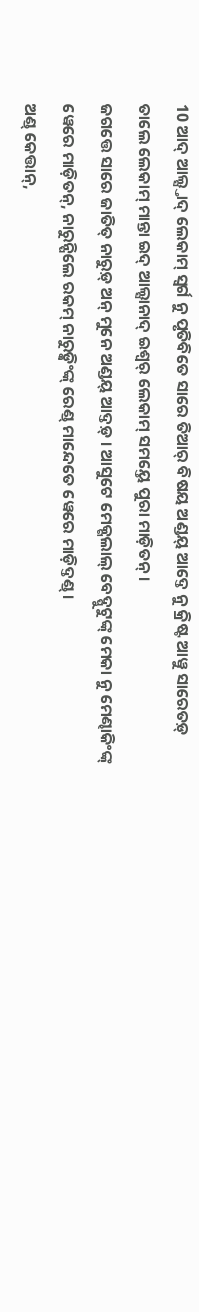10 ଆଦ୍ ଆଲ୍ସ୍ତାଦ୍ ଲେକାମ୍ ସ୍ୱର୍ଗ ନୁ ପୃତିବିତେ ସାରେ ତିଆର୍ ବିଷୟ ଅଣ୍ଡୟ୍ ଆଦ୍ତେ ନୁ କ୍ରିଷ୍ଟ ଆୱୁ ସାରେତଡ଼୍ ତାଲେ ଲେକାମ୍ ମାନ୍ତା ଇଦ୍ ଆଲ୍ସାନାଦ୍ ଇଶ୍ୱର୍ ଲେକାମ୍ ସମୟ୍ତେ ପୁରା ମାଡ଼ିତନ୍ ।
ଜଗତ୍ତେ ସାରେ ଜାତିତ୍ ନାରୁଡ଼୍ ଅନ୍ ମୁନେ ଅଣ୍ଡୟ୍ ଆଦ୍ତଡ଼୍ । ଆସୁଟେ ମେକ୍ଗଲାଲ୍ ବେଦ୍ପୁଟୁଙ୍କ୍ ମେକା ନୁ ମେଣ୍ଢାକିଂଙ୍କ୍ ୱେରେ ମାଡ଼ିତନ୍, ନାରୁନ୍ପିଲେ ରକମ୍ ନାରୁଡ଼୍କିଂଙ୍କ୍ ରେଣ୍ଡ୍ ମାନ୍ଦେତେ ୱେରେ ମାଡ଼ିଦ୍ତଣ୍ଡ୍ ।
ଅଣ୍ଡ୍ କେତ୍ତାନ୍,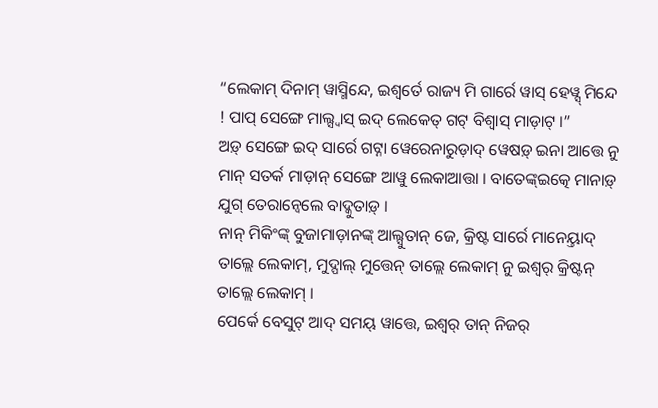“ଲେକାମ୍ ଦିନାମ୍ ୱାସ୍ମିନ୍ଦେ, ଇଶ୍ୱର୍ତେ ରାଜ୍ୟ ମି ଗାର୍ରେ ୱାସ୍ ହେୱ୍ସ୍ ମିନ୍ଦେ ! ପାପ୍ ସେଙ୍ଗେ ମାଲ୍ସ୍ୱାସ୍ ଇଦ୍ ଲେକେତ୍ ଗଟ୍ ବିଶ୍ୱାସ୍ ମାଡ଼ାଟ୍ ।”
ଅଡ଼୍ ସେଙ୍ଗେ ଇଦ୍ ସାର୍ରେ ଗଟ୍ନା ୱେରେନାରୁଡ଼ାଦ୍ ୱେଷଡ଼୍ ଇନା ଆତ୍ତେ ନୁ ମାନ୍ ସତର୍କ ମାଡ଼ାନ୍ ସେଙ୍ଗେ ଆୱୁ ଲେକାଆତ୍ତା । ବାତେଙ୍କ୍ଇତ୍କେ ମାନାଡ଼୍ ଯୁଗ୍ ତେରାନ୍ୱେଲେ ବାଦ୍କୁତାଡ଼୍ ।
ନାନ୍ ମିକିଂଙ୍କ୍ ବୁଜାମାଡ଼ାନଙ୍କ୍ ଆଲ୍ସୁତାନ୍ ଜେ, କ୍ରିଷ୍ଟ ସାର୍ରେ ମାନେୟ୍ତାଦ୍ ତାଲ୍ଲେ ଲେକାମ୍, ମୁଦ୍ପାଲ୍ ମୁତ୍ତେନ୍ ତାଲ୍ଲେ ଲେକାମ୍ ନୁ ଇଶ୍ୱର୍ କ୍ରିଷ୍ଟନ୍ ତାଲ୍ଲେ ଲେକାମ୍ ।
ପେର୍କେ ବେସୁଟ୍ ଆଦ୍ ସମୟ୍ ୱାତ୍ତେ, ଇଶ୍ୱର୍ ତାନ୍ ନିଜର୍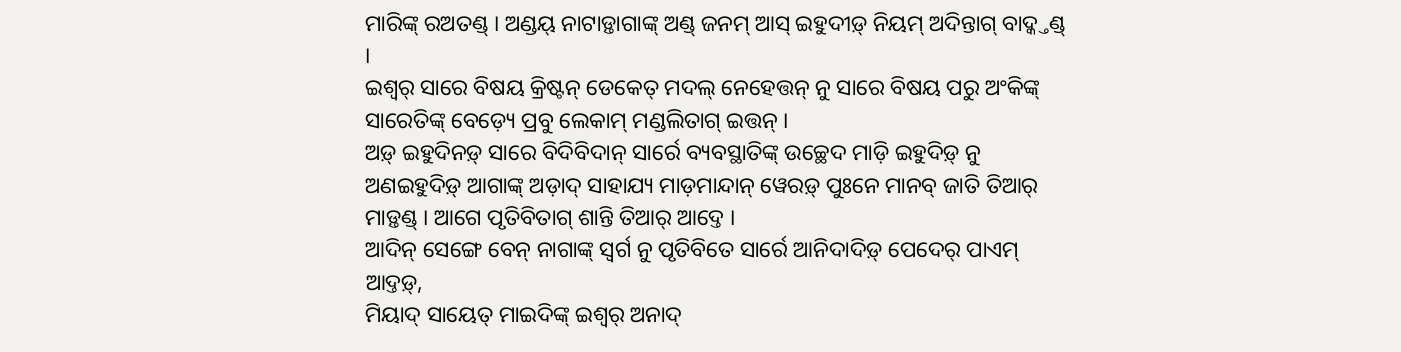ମାରିଙ୍କ୍ ରଅତଣ୍ଡ୍ । ଅଣ୍ଡୟ୍ ନାଟାଡ଼୍ତାଗାଙ୍କ୍ ଅଣ୍ଡ୍ ଜନମ୍ ଆସ୍ ଇହୁଦୀଡ଼୍ ନିୟମ୍ ଅଦିନ୍ତାଗ୍ ବାଦ୍କ୍ତଣ୍ଡ୍ ।
ଇଶ୍ୱର୍ ସାରେ ବିଷୟ କ୍ରିଷ୍ଟନ୍ ଡେକେତ୍ ମଦଲ୍ ନେହେତ୍ତନ୍ ନୁ ସାରେ ବିଷୟ ପରୁ ଅଂକିଙ୍କ୍ ସାରେତିଙ୍କ୍ ବେଡ଼୍ୟେ ପ୍ରବୁ ଲେକାମ୍ ମଣ୍ଡଲିତାଗ୍ ଇତ୍ତନ୍ ।
ଅଡ଼୍ ଇହୁଦିନଡ଼୍ ସାରେ ବିଦିବିଦାନ୍ ସାର୍ରେ ବ୍ୟବସ୍ଥାତିଙ୍କ୍ ଉଚ୍ଛେଦ ମାଡ଼ି ଇହୁଦିଡ଼୍ ନୁ ଅଣଇହୁଦିଡ଼୍ ଆଗାଙ୍କ୍ ଅଡ଼ାଦ୍ ସାହାଯ୍ୟ ମାଡ଼ମାନ୍ଦାନ୍ ୱେରଡ଼୍ ପୁଃନେ ମାନବ୍ ଜାତି ତିଆର୍ ମାଡ଼୍ତଣ୍ଡ୍ । ଆଗେ ପୃତିବିତାଗ୍ ଶାନ୍ତି ତିଆର୍ ଆଦ୍ତେ ।
ଆଦିନ୍ ସେଙ୍ଗେ ବେନ୍ ନାଗାଙ୍କ୍ ସ୍ୱର୍ଗ ନୁ ପୃତିବିତେ ସାର୍ରେ ଆନିଦାଦିଡ଼୍ ପେଦେର୍ ପାଏମ୍ ଆଦ୍ତଡ଼୍,
ମିୟାଦ୍ ସାୟେତ୍ ମାଇଦିଙ୍କ୍ ଇଶ୍ୱର୍ ଅନାଦ୍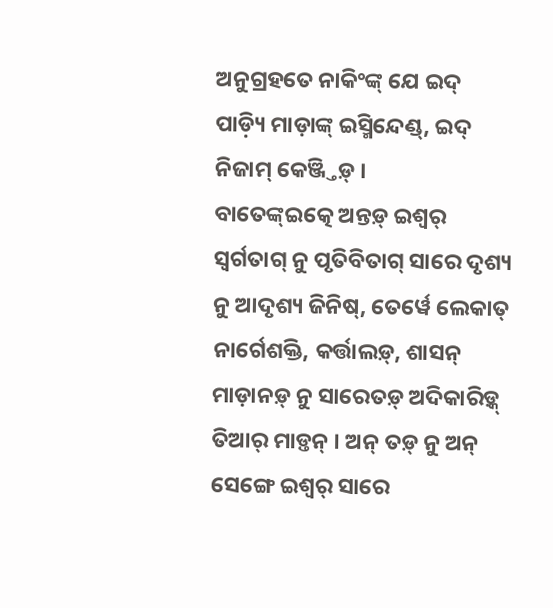ଅନୁଗ୍ରହତେ ନାକିଂଙ୍କ୍ ଯେ ଇଦ୍ ପାଡ଼୍ୟି ମାଡ଼ାଙ୍କ୍ ଇସ୍ମିନ୍ଦେଣ୍ଡ୍, ଇଦ୍ ନିଜାମ୍ କେଞ୍ଜ୍ତିଡ଼୍ ।
ବାତେଙ୍କ୍ଇତ୍କେ ଅନ୍ତଡ଼୍ ଇଶ୍ୱର୍ ସ୍ୱର୍ଗତାଗ୍ ନୁ ପୃତିବିତାଗ୍ ସାରେ ଦୃଶ୍ୟ ନୁ ଆଦୃଶ୍ୟ ଜିନିଷ୍, ତେର୍ୱେ ଲେକାତ୍ ନାର୍ଗେଶକ୍ତି, କର୍ତ୍ତାଲଡ଼୍, ଶାସନ୍ ମାଡ଼ାନଡ଼୍ ନୁ ସାରେତଡ଼୍ ଅଦିକାରିଡ଼୍କ୍ ତିଆର୍ ମାଡ଼୍ତନ୍ । ଅନ୍ ତଡ଼୍ ନୁ ଅନ୍ ସେଙ୍ଗେ ଇଶ୍ୱର୍ ସାରେ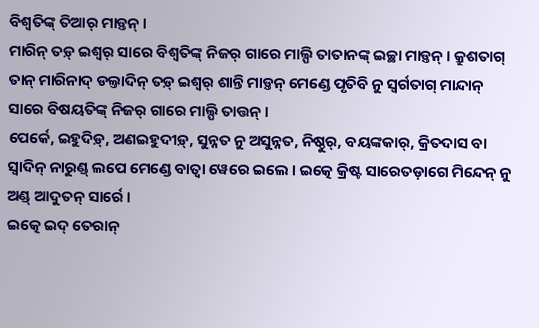ବିଶ୍ୱତିଙ୍କ୍ ତିଆର୍ ମାଡ଼୍ତନ୍ ।
ମାରିନ୍ ତଡ଼୍ ଇଶ୍ୱର୍ ସାରେ ବିଶ୍ୱତିଙ୍କ୍ ନିଜର୍ ଗାରେ ମାଲ୍ପି ତାତାନଙ୍କ୍ ଇଚ୍ଛା ମାଡ଼୍ତନ୍ । କ୍ରୁଶତାଗ୍ ତାନ୍ ମାରିନାଦ୍ ଡଲ୍ତାଦିନ୍ ତଡ଼୍ ଇଶ୍ୱର୍ ଶାନ୍ତି ମାଡ଼୍ତନ୍ ମେଣ୍ଡେ ପୃତିବି ନୁ ସ୍ୱର୍ଗତାଗ୍ ମାନ୍ଦାନ୍ ସାରେ ବିଷୟତିଙ୍କ୍ ନିଜର୍ ଗାରେ ମାଲ୍ପି ତାତ୍ତନ୍ ।
ପେର୍କେ, ଇହୁଦିଡ଼୍, ଅଣଇହୁଦୀଡ଼୍, ସୁନ୍ନତ ନୁ ଅସୁନ୍ନତ, ନିଷ୍ଠୁର୍, ବୟଙ୍କକାର୍, କ୍ରିତଦାସ ବା ସ୍ୱାଦିନ୍ ନାରୁଣ୍ଡ୍ ଲପେ ମେଣ୍ଡେ ବାତ୍ବା ୱେରେ ଇଲେ । ଇତ୍କେ କ୍ରିଷ୍ଟ ସାରେତଡ଼ାଗେ ମିନ୍ଦେନ୍ ନୁ ଅଣ୍ଡ୍ ଆଦୁତନ୍ ସାର୍ରେ ।
ଇତ୍କେ ଇଦ୍ ତେରାନ୍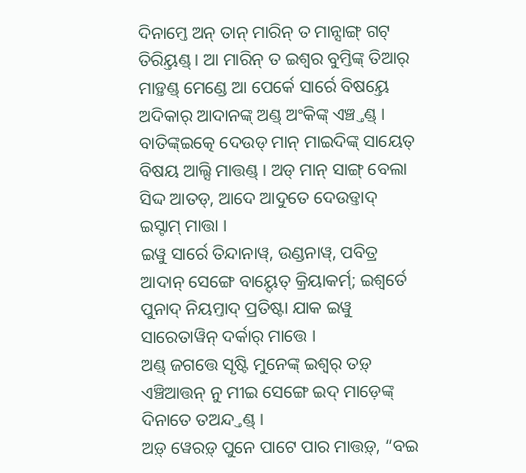ଦିନାମ୍ତେ ଅନ୍ ତାନ୍ ମାରିନ୍ ତ ମାନ୍ସାଙ୍ଗ୍ ଗଟ୍ ତିରିୟ୍ତଣ୍ଡ୍ । ଆ ମାରିନ୍ ତ ଇଶ୍ୱର ବୁମ୍ତିଙ୍କ୍ ତିଆର୍ ମାଡ଼୍ତଣ୍ଡ୍ ମେଣ୍ଡେ ଆ ପେର୍କେ ସାର୍ରେ ବିଷୟ୍ତେ ଅଦିକାର୍ ଆଦାନଙ୍କ୍ ଅଣ୍ଡ୍ ଅଂକିଙ୍କ୍ ଏଞ୍ଚ୍ତଣ୍ଡ୍ ।
ବାତିଙ୍କ୍ଇତ୍କେ ଦେଉଡ୍ ମାନ୍ ମାଇଦିଙ୍କ୍ ସାୟେତ୍ ବିଷୟ ଆଲ୍ସି ମାତ୍ତଣ୍ଡ୍ । ଅଡ୍ ମାନ୍ ସାଙ୍ଗ୍ ବେଲା ସିଦ୍ଦ ଆତଡ୍, ଆଦେ ଆଦୁତେ ଦେଉଡ୍ତାଦ୍ ଇସ୍ଟାମ୍ ମାତ୍ତା ।
ଇୱୁ ସାର୍ରେ ତିନ୍ଦାନାୱ୍, ଉଣ୍ଡନାୱ୍, ପବିତ୍ର ଆଦାନ୍ ସେଙ୍ଗେ ବାୟ୍ଦେତ୍ କ୍ରିୟାକର୍ମ୍; ଇଶ୍ୱର୍ତେ ପୁନାଦ୍ ନିୟମ୍ତାଦ୍ ପ୍ରତିଷ୍ଟା ଯାକ ଇୱୁ ସାରେତାୱିନ୍ ଦର୍କାର୍ ମାତ୍ତେ ।
ଅଣ୍ଡ୍ ଜଗତ୍ତେ ସୃଷ୍ଟି ମୁନେଙ୍କ୍ ଇଶ୍ୱର୍ ତଡ଼୍ ଏଞ୍ଚିଆତ୍ତନ୍ ନୁ ମୀଇ ସେଙ୍ଗେ ଇଦ୍ ମାଡ଼େଙ୍କ୍ ଦିନାତେ ତଅନ୍ଦ୍ତଣ୍ଡ୍ ।
ଅଡ଼୍ ୱେରଡ଼୍ ପୁନେ ପାଟେ ପାର ମାତ୍ତଡ଼୍, “ବଇ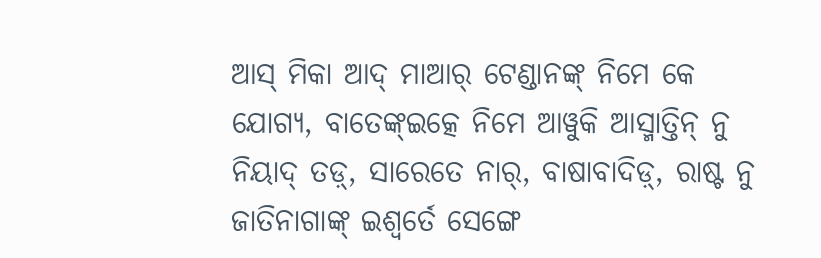ଆସ୍ ମିକା ଆଦ୍ ମାଆର୍ ଟେଣ୍ଡାନଙ୍କ୍ ନିମେ କେ ଯୋଗ୍ୟ, ବାତେଙ୍କ୍ଇତ୍କେ ନିମେ ଆୱୁକି ଆସ୍ମାତ୍ତିନ୍ ନୁ ନିୟାଦ୍ ତଡ଼୍, ସାରେତେ ନାର୍, ବାଷାବାଦିଡ଼୍, ରାଷ୍ଟ ନୁ ଜାତିନାଗାଙ୍କ୍ ଇଶ୍ୱର୍ତେ ସେଙ୍ଗେ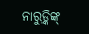ନାରୁଡ଼୍କିଙ୍କ୍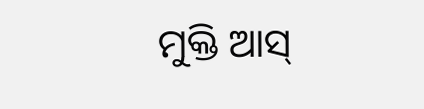ମୁକ୍ତି ଆସ୍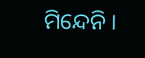ମିନ୍ଦେନି ।